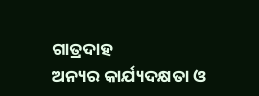ଗାତ୍ରଦାହ
ଅନ୍ୟର କାର୍ଯ୍ୟଦକ୍ଷତା ଓ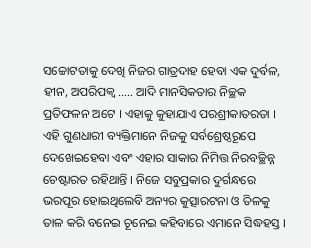ସଚ୍ଚୋଟତାକୁ ଦେଖି ନିଜର ଗାତ୍ରଦାହ ହେବା ଏକ ଦୁର୍ବଳ, ହୀନ, ଅପରିପକ୍ୱ ….. ଆଦି ମାନସିକତାର ନିଚ୍ଛକ ପ୍ରତିଫଳନ ଅଟେ । ଏହାକୁ କୁହାଯାଏ ପରଶ୍ରୀକାତରତା । ଏହି ଗୁଣଧାରୀ ବ୍ୟକ୍ତିମାନେ ନିଜକୁ ସର୍ବଶ୍ରେଷ୍ଠରୂପେ ଦେଖେଇହେବା ଏବଂ ଏହାର ସାକାର ନିମିତ୍ତ ନିରବଚ୍ଛିନ୍ନ ଚେଷ୍ଟାରତ ରହିଥାନ୍ତି । ନିଜେ ସବୁପ୍ରକାର ଦୁର୍ଗନ୍ଧରେ ଭରପୂର ହୋଇଥିଲେବି ଅନ୍ୟର କୁତ୍ସାରଟନା ଓ ତିଳକୁ ତାଳ କରି ବନେଇ ଚୂନେଇ କହିବାରେ ଏମାନେ ସିଦ୍ଧହସ୍ତ ।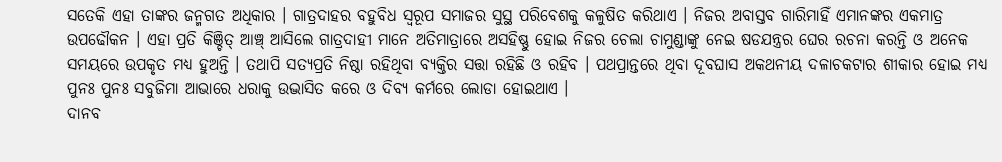ସତେକି ଏହା ତାଙ୍କର ଜନ୍ମଗତ ଅଧିକାର । ଗାତ୍ରଦାହର ବହୁବିଧ ସ୍ୱରୂପ ସମାଜର ସୁସ୍ଥ ପରିବେଶକୁ କଳୁଷିତ କରିଥାଏ । ନିଜର ଅବାସ୍ତବ ଗାରିମାହିଁ ଏମାନଙ୍କର ଏକମାତ୍ର ଉପଢୌକନ । ଏହା ପ୍ରତି କିଞ୍ଚିତ୍ ଆଞ୍ଚ୍ ଆସିଲେ ଗାତ୍ରଦାହୀ ମାନେ ଅତିମାତ୍ରାରେ ଅସହିଷ୍ଣୁ ହୋଇ ନିଜର ଚେଲା ଚାମୁଣ୍ଡାଙ୍କୁ ନେଇ ଷଡଯନ୍ତ୍ରର ଘେର ରଚନା କରନ୍ତି ଓ ଅନେକ ସମୟରେ ଉପକୃତ ମଧ୍ୟ ହୁଅନ୍ତି । ତଥାପି ସତ୍ୟପ୍ରତି ନିଷ୍ଠା ରହିଥିବା ବ୍ୟକ୍ତିର ସତ୍ତା ରହିଛି ଓ ରହିବ । ପଥପ୍ରାନ୍ତରେ ଥିବା ଦୂବଘାସ ଅକଥନୀୟ ଦଳାଚକଟାର ଶୀକାର ହୋଇ ମଧ୍ୟ ପୁନଃ ପୁନଃ ସବୁଜିମା ଆଭାରେ ଧରାକୁ ଉଦ୍ଭାସିତ କରେ ଓ ଦିବ୍ୟ କର୍ମରେ ଲୋଡା ହୋଇଥାଏ ।
ଦାନବ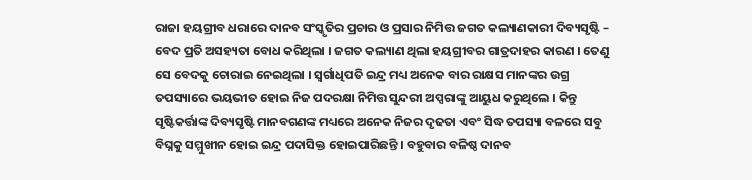ରାଜା ହୟଗ୍ରୀବ ଧରାରେ ଦାନବ ସଂସ୍କୃତିର ପ୍ରଚାର ଓ ପ୍ରସାର ନିମିତ୍ତ ଜଗତ କଲ୍ୟାଣକାରୀ ଦିବ୍ୟସୃଷ୍ଟି – ବେଦ ପ୍ରତି ଅସହ୍ୟତା ବୋଧ କରିଥିଲା । ଜଗତ କଲ୍ୟାଣ ଥିଲା ହୟଗ୍ରୀବର ଗାତ୍ରଦାହର କାରଣ । ତେଣୁ ସେ ବେଦକୁ ଚୋରାଇ ନେଇଥିଲା । ସ୍ୱର୍ଗାଧିପତି ଇନ୍ଦ୍ର ମଧ୍ୟ ଅନେକ ବାର ରାକ୍ଷସ ମାନଙ୍କର ଉଗ୍ର ତପସ୍ୟାରେ ଭୟଭୀତ ହୋଇ ନିଜ ପଦରକ୍ଷା ନିମିତ୍ତ ସୁନ୍ଦରୀ ଅପ୍ସରାଙ୍କୁ ଆୟୁଧ କରୁଥିଲେ । କିନ୍ତୁ ସୃଷ୍ଟିକର୍ତ୍ତାଙ୍କ ଦିବ୍ୟସୃଷ୍ଟି ମାନବଗଣଙ୍କ ମଧ୍ୟରେ ଅନେକ ନିଜର ଦୃଢତା ଏବଂ ସିଦ୍ଧ ତପସ୍ୟା ବଳରେ ସବୁ ବିଘ୍ନକୁ ସମ୍ମୁଖୀନ ହୋଇ ଇନ୍ଦ୍ର ପଦାସିକ୍ତ ହୋଇପାରିଛନ୍ତି । ବହୁବାର ବଳିଷ୍ଠ ଦାନବ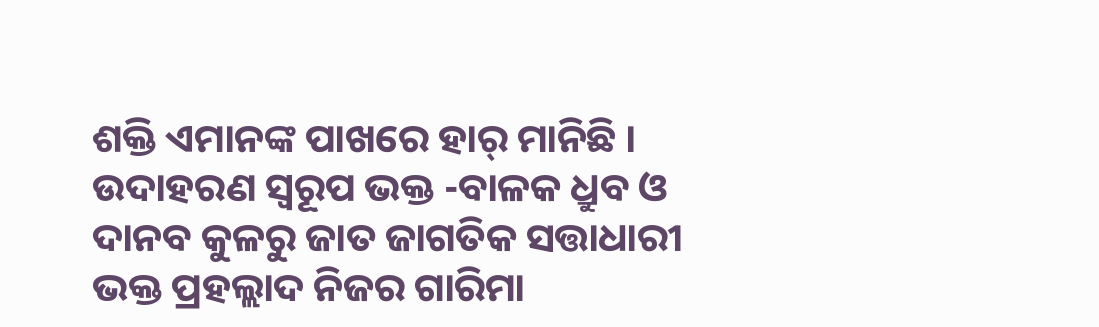ଶକ୍ତି ଏମାନଙ୍କ ପାଖରେ ହାର୍ ମାନିଛି । ଉଦାହରଣ ସ୍ୱରୂପ ଭକ୍ତ -ବାଳକ ଧ୍ରୁବ ଓ ଦାନବ କୁଳରୁ ଜାତ ଜାଗତିକ ସତ୍ତାଧାରୀ ଭକ୍ତ ପ୍ରହଲ୍ଲାଦ ନିଜର ଗାରିମା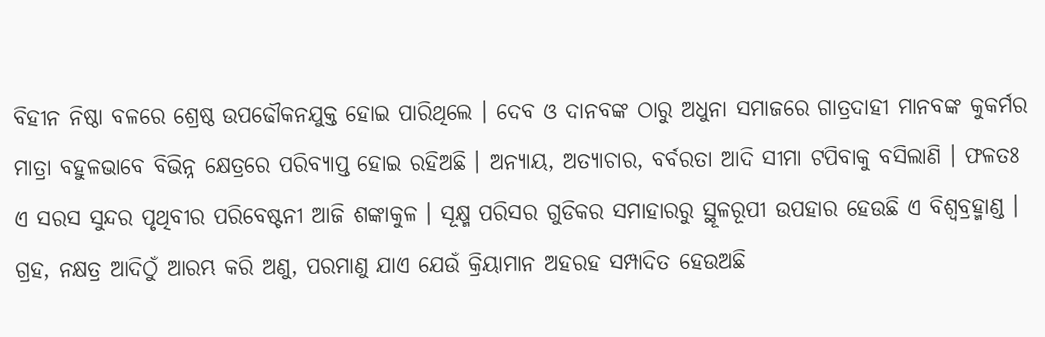ବିହୀନ ନିଷ୍ଠା ବଳରେ ଶ୍ରେଷ୍ଠ ଉପଢୌକନଯୁକ୍ତ ହୋଇ ପାରିଥିଲେ । ଦେବ ଓ ଦାନବଙ୍କ ଠାରୁ ଅଧୁନା ସମାଜରେ ଗାତ୍ରଦାହୀ ମାନବଙ୍କ କୁକର୍ମର ମାତ୍ରା ବହୁଳଭାବେ ବିଭିନ୍ନ କ୍ଷେତ୍ରରେ ପରିବ୍ୟାପ୍ତ ହୋଇ ରହିଅଛି । ଅନ୍ୟାୟ, ଅତ୍ୟାଚାର, ବର୍ବରତା ଆଦି ସୀମା ଟପିବାକୁ ବସିଲାଣି । ଫଳତଃ ଏ ସରସ ସୁନ୍ଦର ପୃଥିବୀର ପରିବେଷ୍ଟନୀ ଆଜି ଶଙ୍କାକୁଳ । ସୂକ୍ଷ୍ମ ପରିସର ଗୁଡିକର ସମାହାରରୁ ସ୍ଥୂଳରୂପୀ ଉପହାର ହେଉଛି ଏ ବିଶ୍ୱବ୍ରହ୍ମାଣ୍ଡ । ଗ୍ରହ, ନକ୍ଷତ୍ର ଆଦିଠୁଁ ଆରମ୍ଭ କରି ଅଣୁ, ପରମାଣୁ ଯାଏ ଯେଉଁ କ୍ରିୟାମାନ ଅହରହ ସମ୍ପାଦିତ ହେଉଅଛି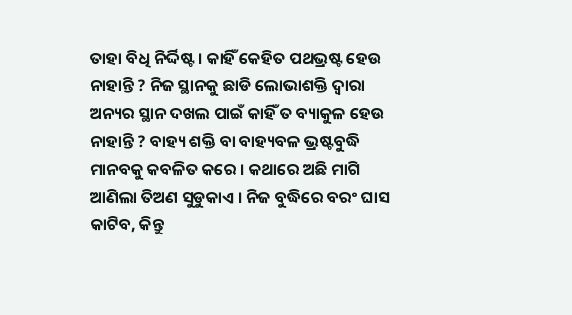ତାହା ବିଧି ନିର୍ଦ୍ଦିଷ୍ଟ । କାହିଁ କେହିତ ପଥଭ୍ରଷ୍ଟ ହେଉ ନାହାନ୍ତି ? ନିଜ ସ୍ଥାନକୁ ଛାଡି ଲୋଭାଶକ୍ତି ଦ୍ୱାରା ଅନ୍ୟର ସ୍ଥାନ ଦଖଲ ପାଇଁ କାହିଁ ତ ବ୍ୟାକୁଳ ହେଉ ନାହାନ୍ତି ? ବାହ୍ୟ ଶକ୍ତି ବା ବାହ୍ୟବଳ ଭ୍ରଷ୍ଟବୁଦ୍ଧି ମାନବକୁ କବଳିତ କରେ । କଥାରେ ଅଛି ମାଗି ଆଣିଲା ତିଅଣ ସୁଡୁକାଏ । ନିଜ ବୁଦ୍ଧିରେ ବରଂ ଘାସ କାଟିବ, କିନ୍ତୁ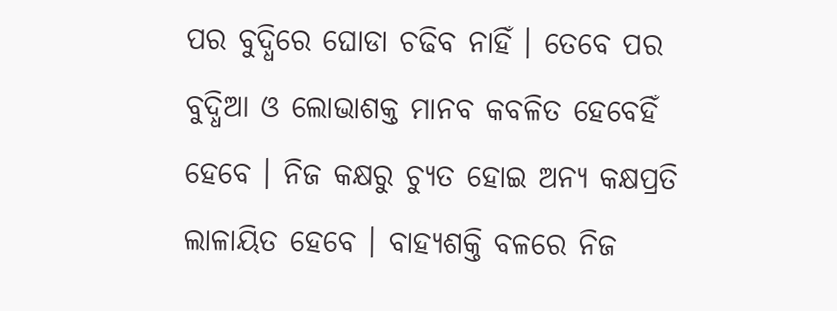ପର ବୁଦ୍ଧିରେ ଘୋଡା ଚଢିବ ନାହିଁ । ତେବେ ପର ବୁଦ୍ଧିଆ ଓ ଲୋଭାଶକ୍ତ ମାନବ କବଳିତ ହେବେହିଁ ହେବେ । ନିଜ କକ୍ଷରୁ ଚ୍ୟୁତ ହୋଇ ଅନ୍ୟ କକ୍ଷପ୍ରତି ଲାଳାୟିତ ହେବେ । ବାହ୍ୟଶକ୍ତି ବଳରେ ନିଜ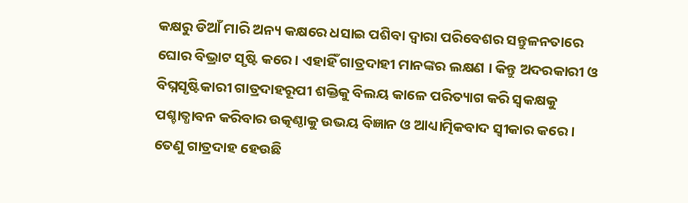କକ୍ଷରୁ ଡିଆଁ ମାରି ଅନ୍ୟ କକ୍ଷରେ ଧସାଇ ପଶିବା ଦ୍ୱାରା ପରିବେଶର ସନ୍ତୁଳନତାରେ ଘୋର ବିଭ୍ରାଟ ସୃଷ୍ଟି କରେ । ଏହାହିଁ ଗାତ୍ରଦାହୀ ମାନଙ୍କର ଲକ୍ଷଣ । କିନ୍ତୁ ଅଦରକାରୀ ଓ ବିଘ୍ନସୃଷ୍ଟିକାରୀ ଗାତ୍ରଦାହରୂପୀ ଶକ୍ତିକୁ ବିଲୟ କାଳେ ପରିତ୍ୟାଗ କରି ସ୍ୱକକ୍ଷକୁ ପଶ୍ଚାତ୍ଧାବନ କରିବାର ଉତ୍କଣ୍ଠାକୁ ଉଭୟ ବିଜ୍ଞାନ ଓ ଆଧ୍ୟାତ୍ମିକବାଦ ସ୍ୱୀକାର କରେ । ତେଣୁ ଗାତ୍ରଦାହ ହେଉଛି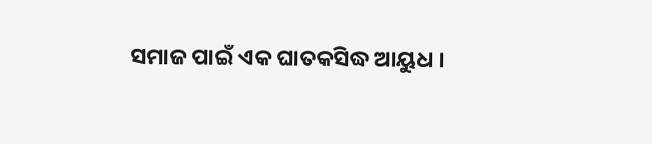ସମାଜ ପାଇଁ ଏକ ଘାତକସିଦ୍ଧ ଆୟୁଧ ।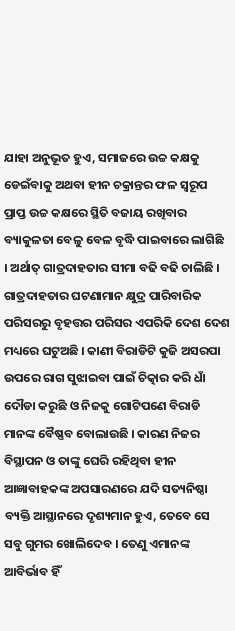ଯାହା ଅନୁଭୂତ ହୁଏ, ସମାଜରେ ଉଚ୍ଚ କକ୍ଷକୁ ଡେଇଁବାକୁ ଅଥବା ହୀନ ଚକ୍ରାନ୍ତର ଫଳ ସ୍ୱରୂପ ପ୍ରାପ୍ତ ଉଚ୍ଚ କକ୍ଷରେ ସ୍ଥିତି ବଜାୟ ରଖିବାର ବ୍ୟାକୁଳତା ବେଳୁ ବେଳ ବୃଦ୍ଧି ପାଇବାରେ ଲାଗିଛି । ଅର୍ଥାତ୍ ଗାତ୍ରଦାହତାର ସୀମା ବଢି ବଢି ଚାଲିଛି । ଗାତ୍ରଦାହତାର ଘଟଣାମାନ କ୍ଷୁଦ୍ର ପାରିବାରିକ ପରିସରରୁ ବୃହତ୍ତର ପରିସର ଏପରିକି ଦେଶ ଦେଶ ମଧ୍ୟରେ ଘଟୁଅଛି । କାଣୀ ବିରାଡିଟି କୁଜି ଅସରପା ଉପରେ ରାଗ ସୁଝାଇବା ପାଇଁ ଚିତ୍କାର କରି ଧାଁ ଦୌଡା କରୁଛି ଓ ନିଜକୁ ଗୋଟିପଣେ ବିରାଡି ମାନଙ୍କ ବୈଷ୍ଣବ ବୋଲାଉଛି । କାରଣ ନିଜର ବିସ୍ଥାପନ ଓ ତାଙ୍କୁ ଘେରି ରହିଥିବା ହୀନ ଆଜ୍ଞାବାହକଙ୍କ ଅପସାରଣରେ ଯଦି ସତ୍ୟନିଷ୍ଠା ବ୍ୟକ୍ତି ଆସ୍ଥାନରେ ଦୃଶ୍ୟମାନ ହୁଏ, ତେବେ ସେ ସବୁ ଗୁମର ଖୋଲିଦେବ । ତେଣୁ ଏମାନଙ୍କ ଆବିର୍ଭାବ ହିଁ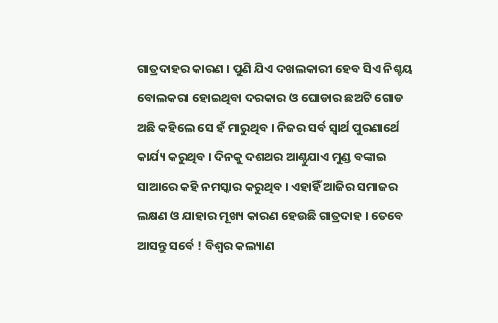ଗାତ୍ରଦାହର କାରଣ । ପୁଣି ଯିଏ ଦଖଲକାରୀ ହେବ ସିଏ ନିଶ୍ଚୟ ବୋଲକରା ହୋଇଥିବା ଦରକାର ଓ ଘୋଡାର ଛଅଟି ଗୋଡ ଅଛି କହିଲେ ସେ ହଁ ମାରୁଥିବ । ନିଜର ସର୍ବ ସ୍ୱାର୍ଥ ପୁରଣାର୍ଥେ କାର୍ଯ୍ୟ କରୁଥିବ । ଦିନକୁ ଦଶଥର ଆଣ୍ଠୁଯାଏ ମୁଣ୍ଡ ବଙ୍କାଇ ସାଆରେ କହି ନମସ୍କାର କରୁଥିବ । ଏହାହିଁ ଆଜିର ସମାଜର ଲକ୍ଷଣ ଓ ଯାହାର ମୂଖ୍ୟ କାରଣ ହେଉଛି ଗାତ୍ରଦାହ । ତେବେ ଆସନ୍ତୁ ସର୍ବେ ! ବିଶ୍ୱର କଲ୍ୟାଣ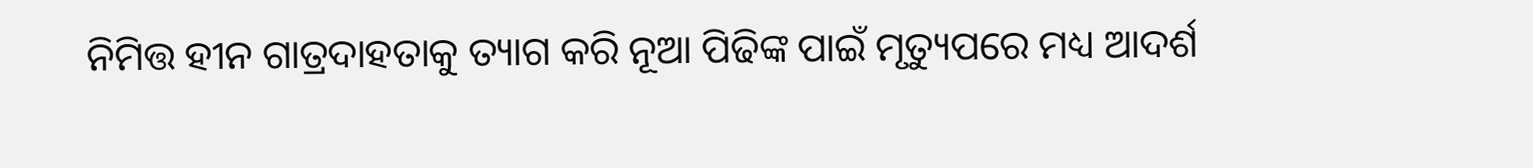ନିମିତ୍ତ ହୀନ ଗାତ୍ରଦାହତାକୁ ତ୍ୟାଗ କରି ନୂଆ ପିଢିଙ୍କ ପାଇଁ ମୃତ୍ୟୁପରେ ମଧ୍ୟ ଆଦର୍ଶ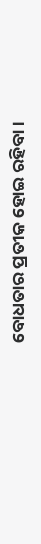ବୋଧତାର ପ୍ରତୀକ ହୋଇ ରହିବା ।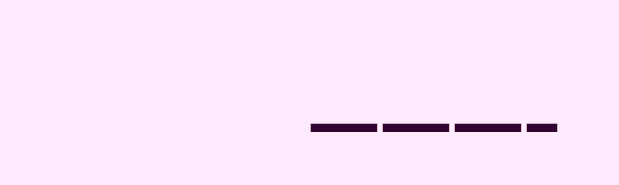———–